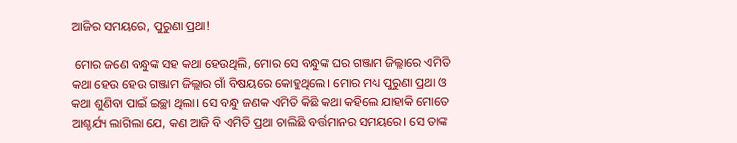ଆଜିର ସମୟରେ, ପୁରୁଣା ପ୍ରଥା!

 ମୋର ଜଣେ ବନ୍ଧୁଙ୍କ ସହ କଥା ହେଉଥିଲି, ମୋର ସେ ବନ୍ଧୁଙ୍କ ଘର ଗଞ୍ଜାମ ଜିଲ୍ଲାରେ ଏମିତି କଥା ହେଉ ହେଉ ଗଞ୍ଜାମ ଜିଲ୍ଲାର ଗାଁ ବିଷୟରେ କୋହୁଥିଲେ। ମୋର ମଧ୍ୟ ପୁରୁଣା ପ୍ରଥା ଓ କଥା ଶୁଣିବା ପାଇଁ ଇଚ୍ଛା ଥିଲା। ସେ ବନ୍ଧୁ ଜଣକ ଏମିତି କିଛି କଥା କହିଲେ ଯାହାକି ମୋତେ ଆଶ୍ଚର୍ଯ୍ୟ ଲାଗିଲା ଯେ, କଣ ଆଜି ବି ଏମିତି ପ୍ରଥା ଚାଲିଛି ବର୍ତ୍ତମାନର ସମୟରେ। ସେ ତାଙ୍କ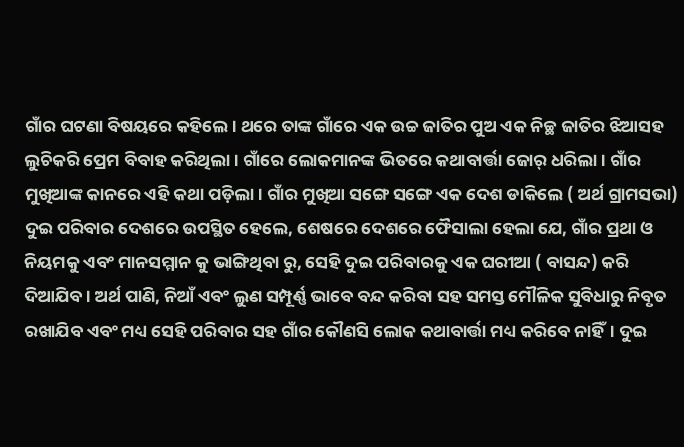ଗାଁର ଘଟଣା ବିଷୟରେ କହିଲେ। ଥରେ ତାଙ୍କ ଗାଁରେ ଏକ ଉଚ୍ଚ ଜାତିର ପୁଅ ଏକ ନିଚ୍ଛ ଜାତିର ଝିଆସହ ଲୁଚିକରି ପ୍ରେମ ବିବାହ କରିଥିଲା। ଗାଁରେ ଲୋକମାନଙ୍କ ଭିତରେ କଥାବାର୍ତ୍ତା ଜୋର୍ ଧରିଲା। ଗାଁର ମୁଖିଆଙ୍କ କାନରେ ଏହି କଥା ପଡ଼ିଲା। ଗାଁର ମୁଖିଆ ସଙ୍ଗେ ସଙ୍ଗେ ଏକ ଦେଶ ଡାକିଲେ ( ଅର୍ଥ ଗ୍ରାମସଭା) ଦୁଇ ପରିବାର ଦେଶରେ ଉପସ୍ଥିତ ହେଲେ, ଶେଷରେ ଦେଶରେ ଫୈସାଲା ହେଲା ଯେ, ଗାଁର ପ୍ରଥା ଓ ନିୟମକୁ ଏବଂ ମାନସମ୍ମାନ କୁ ଭାଙ୍ଗିଥିବା ରୁ, ସେହି ଦୁଇ ପରିବାରକୁ ଏକ ଘରୀଆ ( ବାସନ୍ଦ) କରି ଦିଆଯିବ। ଅର୍ଥ ପାଣି, ନିଆଁ ଏବଂ ଲୁଣ ସମ୍ପୂର୍ଣ୍ଣ ଭାବେ ବନ୍ଦ କରିବା ସହ ସମସ୍ତ ମୌଳିକ ସୁବିଧାରୁ ନିବୃତ ରଖାଯିବ ଏବଂ ମଧ୍ୟ ସେହି ପରିବାର ସହ ଗାଁର କୌଣସି ଲୋକ କଥାବାର୍ତ୍ତା ମଧ୍ୟ କରିବେ ନାହିଁ। ଦୁଇ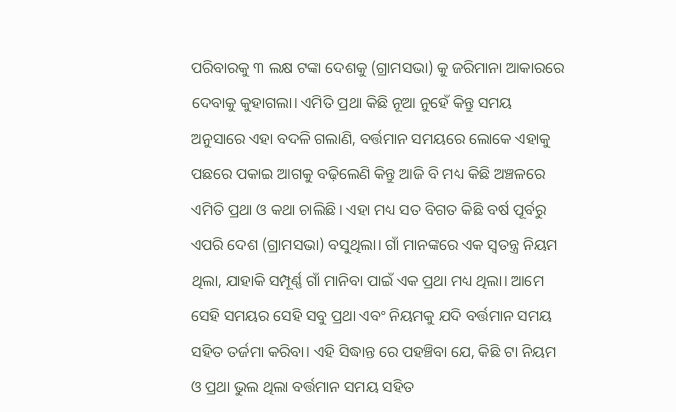ପରିବାରକୁ ୩ ଲକ୍ଷ ଟଙ୍କା ଦେଶକୁ (ଗ୍ରାମସଭା) କୁ ଜରିମାନା ଆକାରରେ ଦେବାକୁ କୁହାଗଲା। ଏମିତି ପ୍ରଥା କିଛି ନୂଆ ନୁହେଁ କିନ୍ତୁ ସମୟ ଅନୁସାରେ ଏହା ବଦଳି ଗଲାଣି, ବର୍ତ୍ତମାନ ସମୟରେ ଲୋକେ ଏହାକୁ ପଛରେ ପକାଇ ଆଗକୁ ବଢ଼ିଲେଣି କିନ୍ତୁ ଆଜି ବି ମଧ୍ୟ କିଛି ଅଞ୍ଚଳରେ ଏମିତି ପ୍ରଥା ଓ କଥା ଚାଲିଛି। ଏହା ମଧ୍ୟ ସତ ବିଗତ କିଛି ବର୍ଷ ପୂର୍ବରୁ ଏପରି ଦେଶ (ଗ୍ରାମସଭା) ବସୁଥିଲା। ଗାଁ ମାନଙ୍କରେ ଏକ ସ୍ଵତନ୍ତ୍ର ନିୟମ ଥିଲା, ଯାହାକି ସମ୍ପୂର୍ଣ୍ଣ ଗାଁ ମାନିବା ପାଇଁ ଏକ ପ୍ରଥା ମଧ୍ୟ ଥିଲା। ଆମେ ସେହି ସମୟର ସେହି ସବୁ ପ୍ରଥା ଏବଂ ନିୟମକୁ ଯଦି ବର୍ତ୍ତମାନ ସମୟ ସହିତ ତର୍ଜମା କରିବା। ଏହି ସିଦ୍ଧାନ୍ତ ରେ ପହଞ୍ଚିବା ଯେ, କିଛି ଟା ନିୟମ ଓ ପ୍ରଥା ଭୁଲ ଥିଲା ବର୍ତ୍ତମାନ ସମୟ ସହିତ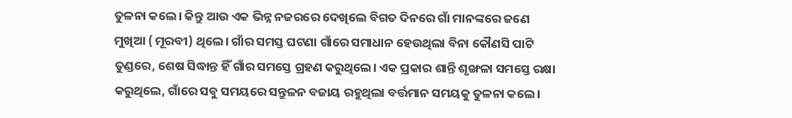ତୁଳନା କଲେ। କିନ୍ତୁ ଆଉ ଏକ ଭିନ୍ନ ନଜରରେ ଦେଖିଲେ ବିଗତ ଦିନରେ ଗାଁ ମାନଙ୍କରେ ଜଣେ ମୁଖିଆ ( ମୂରବୀ) ଥିଲେ। ଗାଁର ସମସ୍ତ ଘଟଣା ଗାଁରେ ସମାଧାନ ହେଉଥିଲା ବିନା କୌଣସି ପାଟି ତୁଣ୍ଡରେ, ଶେଷ ସିଦ୍ଧାନ୍ତ ହିଁ ଗାଁର ସମସ୍ତେ ଗ୍ରହଣ କରୁଥିଲେ। ଏକ ପ୍ରକାର ଶାନ୍ତି ଶୃଙ୍ଖଳା ସମସ୍ତେ ରକ୍ଷା କରୁଥିଲେ, ଗାଁରେ ସବୁ ସମୟରେ ସନ୍ତୁଳନ ବଜାୟ ରହୁଥିଲା ବର୍ତ୍ତମାନ ସମୟକୁ ତୁଳନା କଲେ।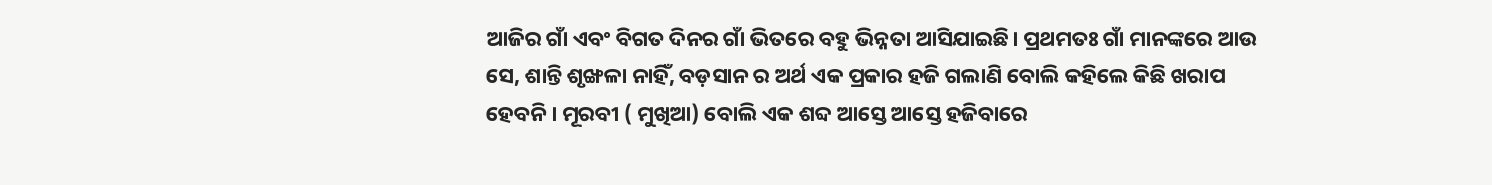ଆଜିର ଗାଁ ଏବଂ ବିଗତ ଦିନର ଗାଁ ଭିତରେ ବହୁ ଭିନ୍ନତା ଆସିଯାଇଛି। ପ୍ରଥମତଃ ଗାଁ ମାନଙ୍କରେ ଆଉ ସେ, ଶାନ୍ତି ଶୃଙ୍ଖଳା ନାହିଁ, ବଡ଼ସାନ ର ଅର୍ଥ ଏକ ପ୍ରକାର ହଜି ଗଲାଣି ବୋଲି କହିଲେ କିଛି ଖରାପ ହେବନି। ମୂରବୀ ( ମୁଖିଆ) ବୋଲି ଏକ ଶବ୍ଦ ଆସ୍ତେ ଆସ୍ତେ ହଜିବାରେ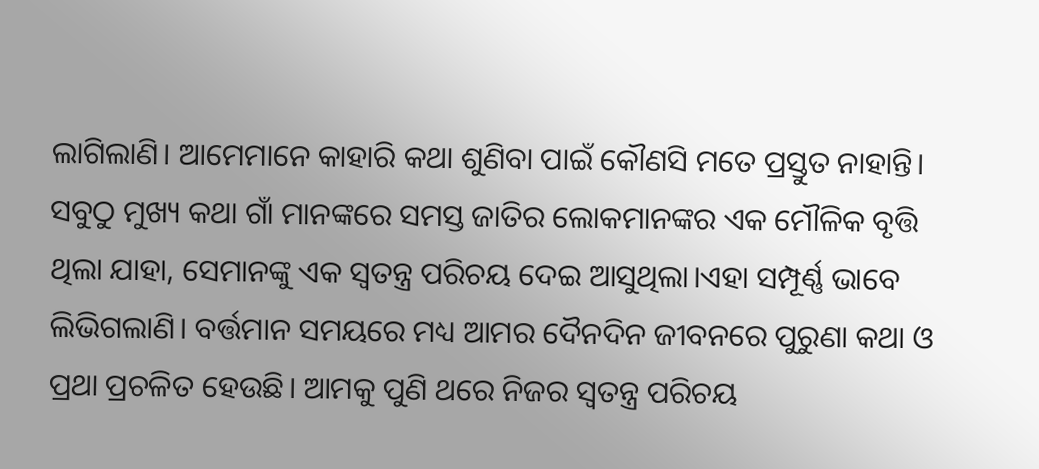ଲାଗିଲାଣି। ଆମେମାନେ କାହାରି କଥା ଶୁଣିବା ପାଇଁ କୌଣସି ମତେ ପ୍ରସ୍ତୁତ ନାହାନ୍ତି। ସବୁଠୁ ମୁଖ୍ୟ କଥା ଗାଁ ମାନଙ୍କରେ ସମସ୍ତ ଜାତିର ଲୋକମାନଙ୍କର ଏକ ମୌଳିକ ବୃତ୍ତି ଥିଲା ଯାହା, ସେମାନଙ୍କୁ ଏକ ସ୍ବତନ୍ତ୍ର ପରିଚୟ ଦେଇ ଆସୁଥିଲା।ଏହା ସମ୍ପୂର୍ଣ୍ଣ ଭାବେ ଲିଭିଗଲାଣି। ବର୍ତ୍ତମାନ ସମୟରେ ମଧ୍ୟ ଆମର ଦୈନଦିନ ଜୀବନରେ ପୁରୁଣା କଥା ଓ ପ୍ରଥା ପ୍ରଚଳିତ ହେଉଛି। ଆମକୁ ପୁଣି ଥରେ ନିଜର ସ୍ଵତନ୍ତ୍ର ପରିଚୟ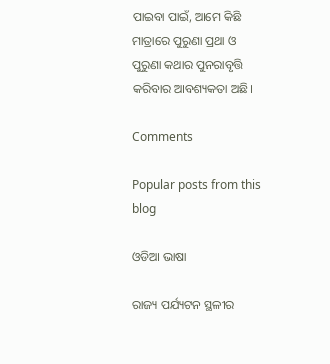ପାଇବା ପାଇଁ, ଆମେ କିଛି ମାତ୍ରାରେ ପୁରୁଣା ପ୍ରଥା ଓ ପୁରୁଣା କଥାର ପୁନରାବୃତ୍ତି କରିବାର ଆବଶ୍ୟକତା ଅଛି।

Comments

Popular posts from this blog

ଓଡିଆ ଭାଷା

ରାଜ୍ୟ ପର୍ଯ୍ୟଟନ ସ୍ଥଳୀର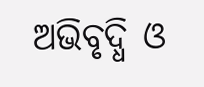ଅଭିବୃଦ୍ଧି ଓ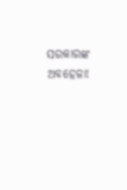ସରକାରଙ୍କ ଅବହେଳା!